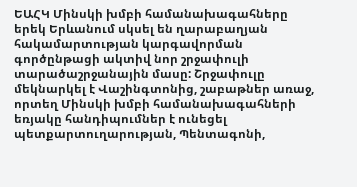ԵԱՀԿ Մինսկի խմբի համանախագահները երեկ Երևանում սկսել են ղարաբաղյան հակամարտության կարգավորման գործընթացի ակտիվ նոր շրջափուլի տարածաշրջանային մասը: Շրջափուլը մեկնարկել է Վաշինգտոնից, շաբաթներ առաջ, որտեղ Մինսկի խմբի համանախագահների եռյակը հանդիպումներ է ունեցել պետքարտուղարության, Պենտագոնի,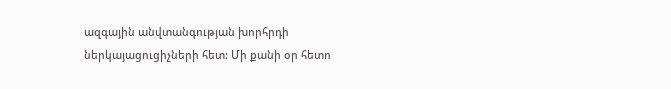ազգային անվտանգության խորհրդի ներկայացուցիչների հետ: Մի քանի օր հետո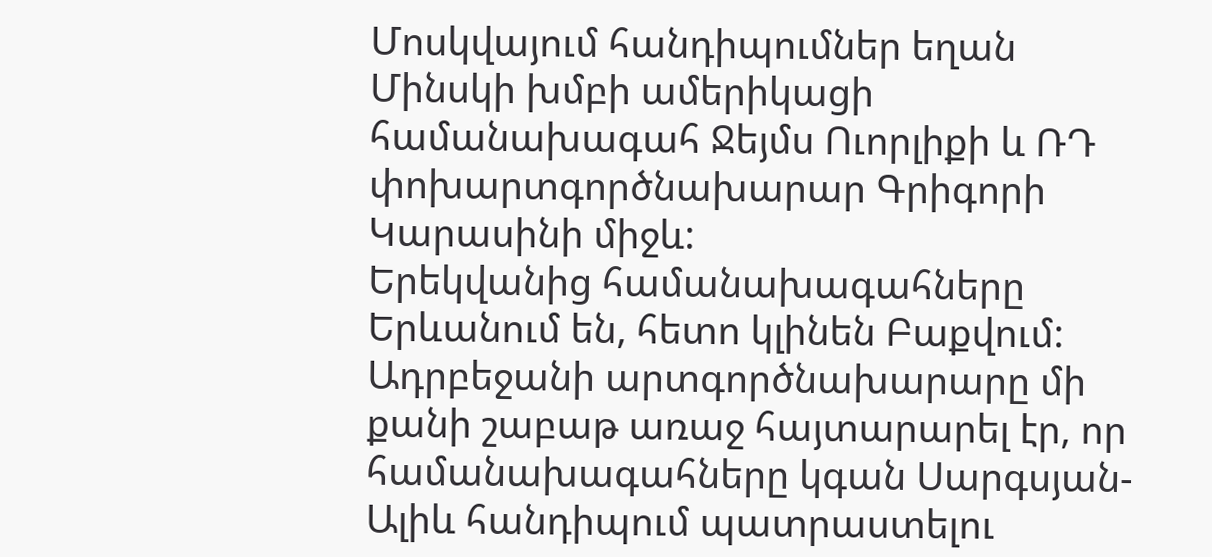Մոսկվայում հանդիպումներ եղան Մինսկի խմբի ամերիկացի համանախագահ Ջեյմս Ուորլիքի և ՌԴ փոխարտգործնախարար Գրիգորի Կարասինի միջև:
Երեկվանից համանախագահները Երևանում են, հետո կլինեն Բաքվում: Ադրբեջանի արտգործնախարարը մի քանի շաբաթ առաջ հայտարարել էր, որ համանախագահները կգան Սարգսյան-Ալիև հանդիպում պատրաստելու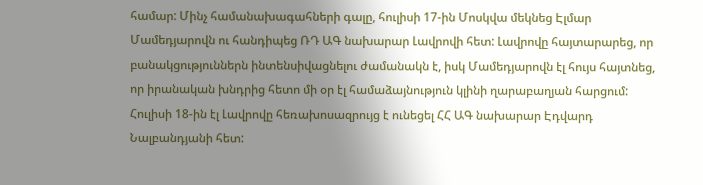համար: Մինչ համանախագահների գալը, հուլիսի 17-ին Մոսկվա մեկնեց Էլմար Մամեդյարովն ու հանդիպեց ՌԴ ԱԳ նախարար Լավրովի հետ: Լավրովը հայտարարեց, որ բանակցություններն ինտենսիվացնելու ժամանակն է, իսկ Մամեդյարովն էլ հույս հայտնեց, որ իրանական խնդրից հետո մի օր էլ համաձայնություն կլինի ղարաբաղյան հարցում: Հուլիսի 18-ին էլ Լավրովը հեռախոսազրույց է ունեցել ՀՀ ԱԳ նախարար Էդվարդ Նալբանդյանի հետ: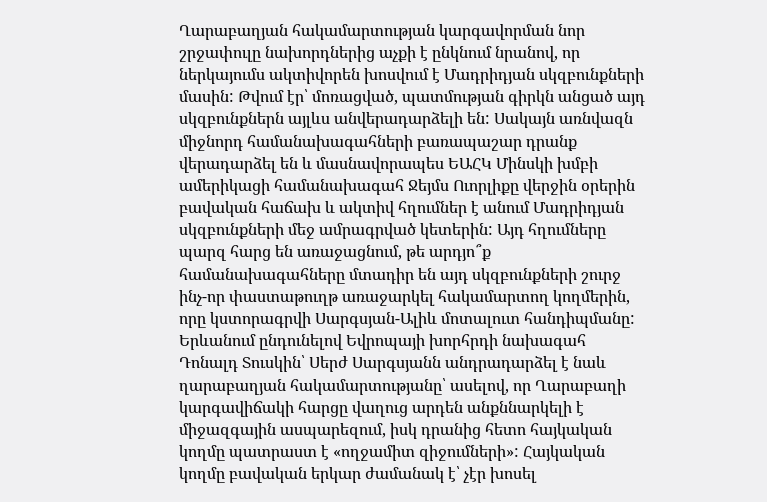Ղարաբաղյան հակամարտության կարգավորման նոր շրջափուլը նախորդներից աչքի է ընկնում նրանով, որ ներկայումս ակտիվորեն խոսվում է Մադրիդյան սկզբունքների մասին: Թվում էր՝ մոռացված, պատմության գիրկն անցած այդ սկզբունքներն այլևս անվերադարձելի են: Սակայն առնվազն միջնորդ համանախագահների բառապաշար դրանք վերադարձել են և մասնավորապես ԵԱՀԿ Մինսկի խմբի ամերիկացի համանախագահ Ջեյմս Ուորլիքը վերջին օրերին բավական հաճախ և ակտիվ հղումներ է անում Մադրիդյան սկզբունքների մեջ ամրագրված կետերին: Այդ հղումները պարզ հարց են առաջացնում, թե արդյո՞ք համանախագահները մտադիր են այդ սկզբունքների շուրջ ինչ-որ փաստաթուղթ առաջարկել հակամարտող կողմերին, որը կստորագրվի Սարգսյան-Ալիև մոտալուտ հանդիպմանը:
Երևանում ընդունելով Եվրոպայի խորհրդի նախագահ Դոնալդ Տուսկին՝ Սերժ Սարգսյանն անդրադարձել է նաև ղարաբաղյան հակամարտությանը՝ ասելով, որ Ղարաբաղի կարգավիճակի հարցը վաղուց արդեն անքննարկելի է միջազգային ասպարեզում, իսկ դրանից հետո հայկական կողմը պատրաստ է «ողջամիտ զիջումների»: Հայկական կողմը բավական երկար ժամանակ է՝ չէր խոսել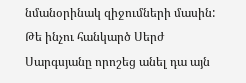նմանօրինակ զիջումների մասին: Թե ինչու հանկարծ Սերժ Սարգսյանը որոշեց անել դա այն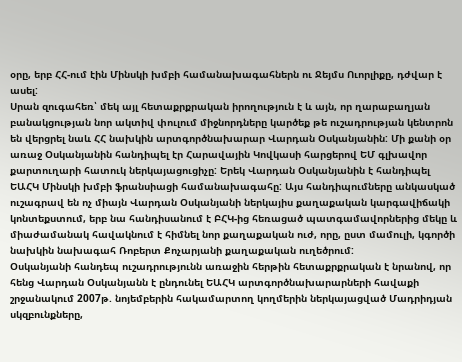օրը, երբ ՀՀ-ում էին Մինսկի խմբի համանախագահներն ու Ջեյմս Ուորլիքը, դժվար է ասել:
Սրան զուգահեռ՝ մեկ այլ հետաքրքրական իրողություն է և այն, որ ղարաբաղյան բանակցության նոր ակտիվ փուլում միջնորդները կարծեք թե ուշադրության կենտրոն են վերցրել նաև ՀՀ նախկին արտգործնախարար Վարդան Օսկանյանին: Մի քանի օր առաջ Օսկանյանին հանդիպել էր Հարավային Կովկասի հարցերով ԵՄ գլխավոր քարտուղարի հատուկ ներկայացուցիչը: Երեկ Վարդան Օսկանյանին է հանդիպել ԵԱՀԿ Մինսկի խմբի ֆրանսիացի համանախագահը: Այս հանդիպումները անկասկած ուշագրավ են ոչ միայն Վարդան Օսկանյանի ներկայիս քաղաքական կարգավիճակի կոնտեքստում, երբ նա հանդիսանում է ԲՀԿ-ից հեռացած պատգամավորներից մեկը և միաժամանակ հավակնում է հիմնել նոր քաղաքական ուժ, որը, ըստ մամուլի, կգործի նախկին նախագահ Ռոբերտ Քոչարյանի քաղաքական ուղեծրում:
Օսկանյանի հանդեպ ուշադրությունն առաջին հերթին հետաքրքրական է նրանով, որ հենց Վարդան Օսկանյանն է ընդունել ԵԱՀԿ արտգործնախարարների հավաքի շրջանակում 2007թ. նոյեմբերին հակամարտող կողմերին ներկայացված Մադրիդյան սկզբունքները,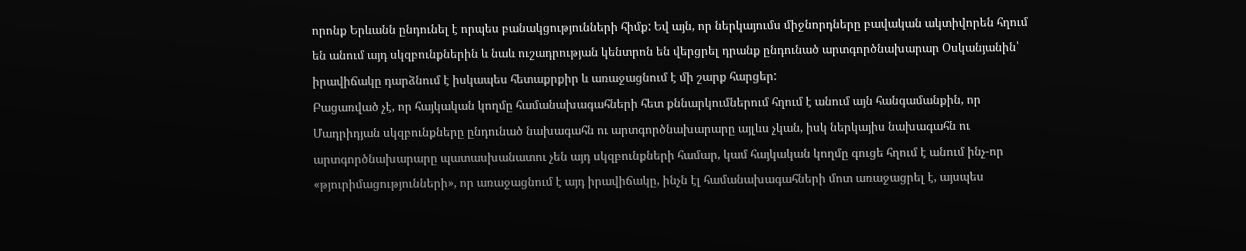որոնք Երևանն ընդունել է որպես բանակցությունների հիմք: Եվ այն, որ ներկայումս միջնորդները բավական ակտիվորեն հղում են անում այդ սկզբունքներին և նաև ուշադրության կենտրոն են վերցրել դրանք ընդունած արտգործնախարար Օսկանյանին՝ իրավիճակը դարձնում է իսկապես հետաքրքիր և առաջացնում է մի շարք հարցեր:
Բացառված չէ, որ հայկական կողմը համանախագահների հետ քննարկումներում հղում է անում այն հանգամանքին, որ Մադրիդյան սկզբունքները ընդունած նախագահն ու արտգործնախարարը այլևս չկան, իսկ ներկայիս նախագահն ու արտգործնախարարը պատասխանատու չեն այդ սկզբունքների համար, կամ հայկական կողմը գուցե հղում է անում ինչ-որ «թյուրիմացությունների», որ առաջացնում է այդ իրավիճակը, ինչն էլ համանախագահների մոտ առաջացրել է, այսպես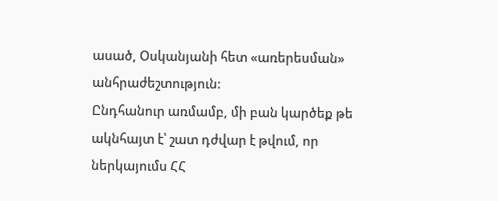ասած, Օսկանյանի հետ «առերեսման» անհրաժեշտություն:
Ընդհանուր առմամբ, մի բան կարծեք թե ակնհայտ է՝ շատ դժվար է թվում, որ ներկայումս ՀՀ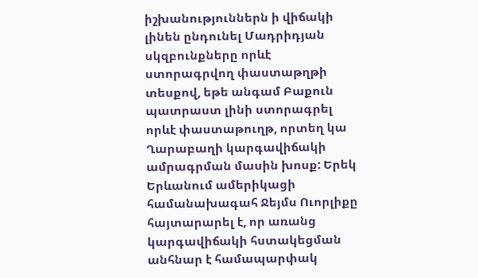իշխանություններն ի վիճակի լինեն ընդունել Մադրիդյան սկզբունքները որևէ ստորագրվող փաստաթղթի տեսքով, եթե անգամ Բաքուն պատրաստ լինի ստորագրել որևէ փաստաթուղթ, որտեղ կա Ղարաբաղի կարգավիճակի ամրագրման մասին խոսք: Երեկ Երևանում ամերիկացի համանախագահ Ջեյմս Ուորլիքը հայտարարել է, որ առանց կարգավիճակի հստակեցման անհնար է համապարփակ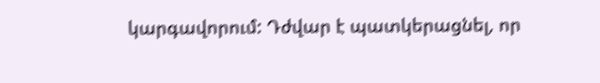կարգավորում: Դժվար է պատկերացնել, որ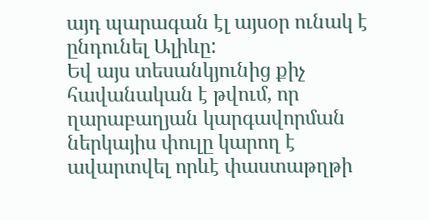այդ պարագան էլ այսօր ունակ է ընդունել Ալիևը:
Եվ այս տեսանկյունից քիչ հավանական է թվում, որ ղարաբաղյան կարգավորման ներկայիս փուլը կարող է ավարտվել որևէ փաստաթղթի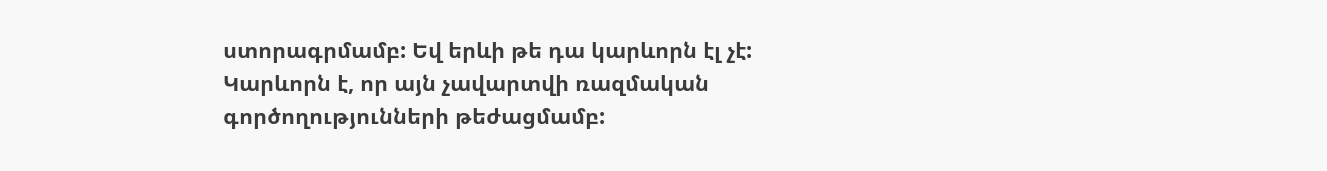ստորագրմամբ: Եվ երևի թե դա կարևորն էլ չէ: Կարևորն է, որ այն չավարտվի ռազմական գործողությունների թեժացմամբ: